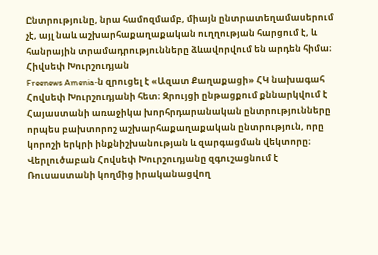Ընտրությունը, նրա համոզմամբ, միայն ընտրատեղամասերում չէ, այլ նաև աշխարհաքաղաքական ուղղության հարցում է, և հանրային տրամադրությունները ձևավորվում են արդեն հիմա։
Հիվսեփ Խուրշուդյան
Freenews Amenia‑ն զրուցել է «Ազատ Քաղաքացի» ՀԿ նախագահ Հովսեփ Խուրշուդյանի հետ։ Զրույցի ընթացքում քննարկվում է Հայաստանի առաջիկա խորհրդարանական ընտրությունները որպես բախտորոշ աշխարհաքաղաքական ընտրություն, որը կորոշի երկրի ինքնիշխանության և զարգացման վեկտորը։ Վերլուծաբան Հովսեփ Խուրշուդյանը զգուշացնում է Ռուսաստանի կողմից իրականացվող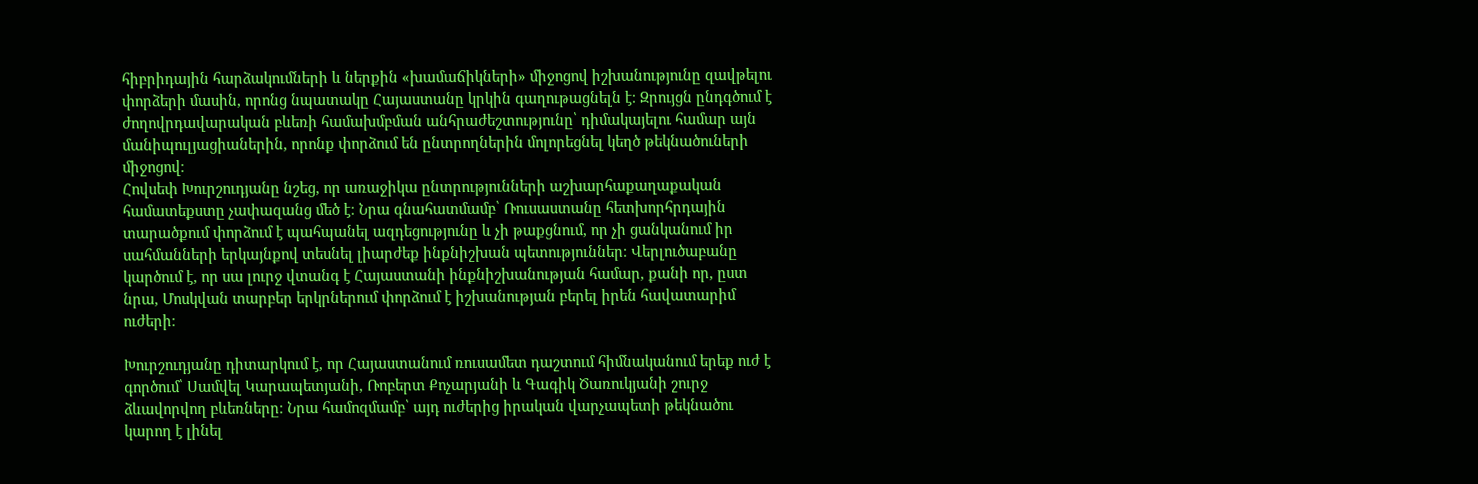հիբրիդային հարձակումների և ներքին «խամաճիկների» միջոցով իշխանությունը զավթելու փորձերի մասին, որոնց նպատակը Հայաստանը կրկին գաղութացնելն է։ Զրույցն ընդգծում է ժողովրդավարական բևեռի համախմբման անհրաժեշտությունը՝ դիմակայելու համար այն մանիպուլյացիաներին, որոնք փորձում են ընտրողներին մոլորեցնել կեղծ թեկնածուների միջոցով։
Հովսեփ Խուրշուդյանը նշեց, որ առաջիկա ընտրությունների աշխարհաքաղաքական համատեքստը չափազանց մեծ է։ Նրա գնահատմամբ՝ Ռուսաստանը հետխորհրդային տարածքում փորձում է պահպանել ազդեցությունը և չի թաքցնում, որ չի ցանկանում իր սահմանների երկայնքով տեսնել լիարժեք ինքնիշխան պետություններ։ Վերլուծաբանը կարծում է, որ սա լուրջ վտանգ է Հայաստանի ինքնիշխանության համար, քանի որ, ըստ նրա, Մոսկվան տարբեր երկրներում փորձում է իշխանության բերել իրեն հավատարիմ ուժերի։

Խուրշուդյանը դիտարկում է, որ Հայաստանում ռուսամետ դաշտում հիմնականում երեք ուժ է գործում՝ Սամվել Կարապետյանի, Ռոբերտ Քոչարյանի և Գագիկ Ծառուկյանի շուրջ ձևավորվող բևեռները։ Նրա համոզմամբ՝ այդ ուժերից իրական վարչապետի թեկնածու կարող է լինել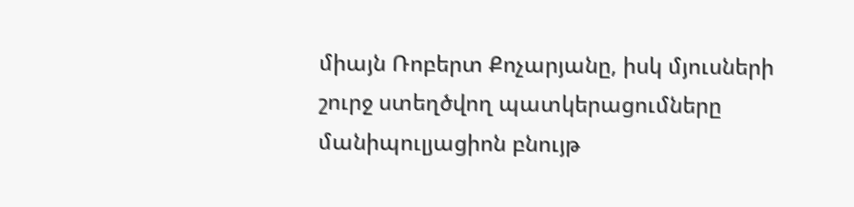միայն Ռոբերտ Քոչարյանը, իսկ մյուսների շուրջ ստեղծվող պատկերացումները մանիպուլյացիոն բնույթ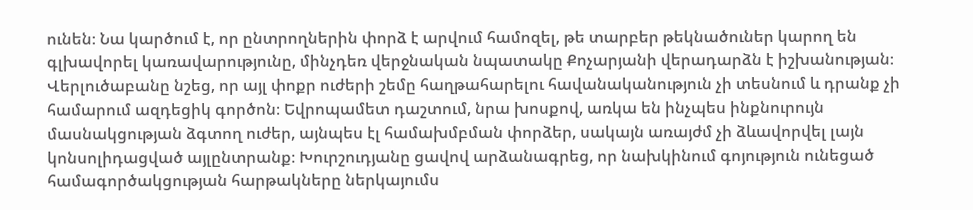ունեն։ Նա կարծում է, որ ընտրողներին փորձ է արվում համոզել, թե տարբեր թեկնածուներ կարող են գլխավորել կառավարությունը, մինչդեռ վերջնական նպատակը Քոչարյանի վերադարձն է իշխանության։
Վերլուծաբանը նշեց, որ այլ փոքր ուժերի շեմը հաղթահարելու հավանականություն չի տեսնում և դրանք չի համարում ազդեցիկ գործոն։ Եվրոպամետ դաշտում, նրա խոսքով, առկա են ինչպես ինքնուրույն մասնակցության ձգտող ուժեր, այնպես էլ համախմբման փորձեր, սակայն առայժմ չի ձևավորվել լայն կոնսոլիդացված այլընտրանք։ Խուրշուդյանը ցավով արձանագրեց, որ նախկինում գոյություն ունեցած համագործակցության հարթակները ներկայումս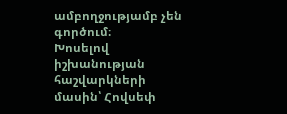ամբողջությամբ չեն գործում։
Խոսելով իշխանության հաշվարկների մասին՝ Հովսեփ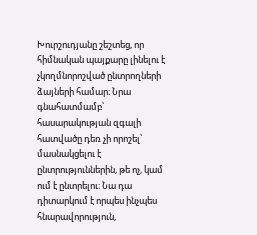Խուրշուդյանը շեշտեց, որ հիմնական պայքարը լինելու է չկողմնորոշված ընտրողների ձայների համար։ Նրա գնահատմամբ՝ հասարակության զգալի հատվածը դեռ չի որոշել՝ մասնակցելու է ընտրություններին, թե ոչ, կամ ում է ընտրելու։ Նա դա դիտարկում է որպես ինչպես հնարավորություն,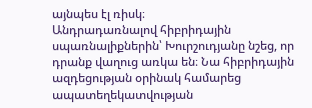այնպես էլ ռիսկ։
Անդրադառնալով հիբրիդային սպառնալիքներին՝ Խուրշուդյանը նշեց, որ դրանք վաղուց առկա են։ Նա հիբրիդային ազդեցության օրինակ համարեց ապատեղեկատվության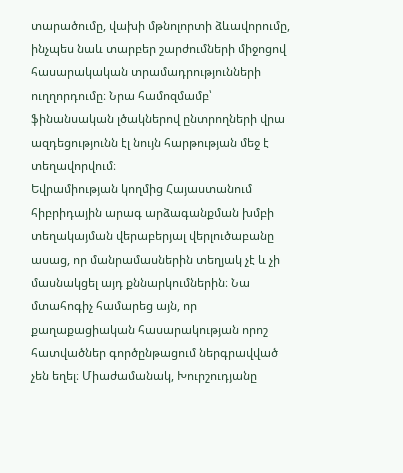տարածումը, վախի մթնոլորտի ձևավորումը, ինչպես նաև տարբեր շարժումների միջոցով հասարակական տրամադրությունների ուղղորդումը։ Նրա համոզմամբ՝ ֆինանսական լծակներով ընտրողների վրա ազդեցությունն էլ նույն հարթության մեջ է տեղավորվում։
Եվրամիության կողմից Հայաստանում հիբրիդային արագ արձագանքման խմբի տեղակայման վերաբերյալ վերլուծաբանը ասաց, որ մանրամասներին տեղյակ չէ և չի մասնակցել այդ քննարկումներին։ Նա մտահոգիչ համարեց այն, որ քաղաքացիական հասարակության որոշ հատվածներ գործընթացում ներգրավված չեն եղել։ Միաժամանակ, Խուրշուդյանը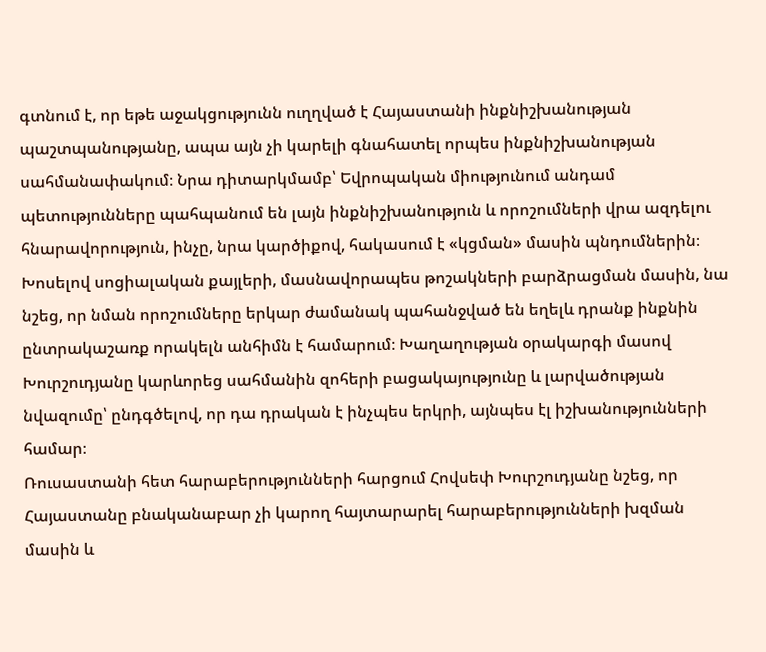գտնում է, որ եթե աջակցությունն ուղղված է Հայաստանի ինքնիշխանության պաշտպանությանը, ապա այն չի կարելի գնահատել որպես ինքնիշխանության սահմանափակում։ Նրա դիտարկմամբ՝ Եվրոպական միությունում անդամ պետությունները պահպանում են լայն ինքնիշխանություն և որոշումների վրա ազդելու հնարավորություն, ինչը, նրա կարծիքով, հակասում է «կցման» մասին պնդումներին։
Խոսելով սոցիալական քայլերի, մասնավորապես թոշակների բարձրացման մասին, նա նշեց, որ նման որոշումները երկար ժամանակ պահանջված են եղելև դրանք ինքնին ընտրակաշառք որակելն անհիմն է համարում։ Խաղաղության օրակարգի մասով Խուրշուդյանը կարևորեց սահմանին զոհերի բացակայությունը և լարվածության նվազումը՝ ընդգծելով, որ դա դրական է ինչպես երկրի, այնպես էլ իշխանությունների համար։
Ռուսաստանի հետ հարաբերությունների հարցում Հովսեփ Խուրշուդյանը նշեց, որ Հայաստանը բնականաբար չի կարող հայտարարել հարաբերությունների խզման մասին և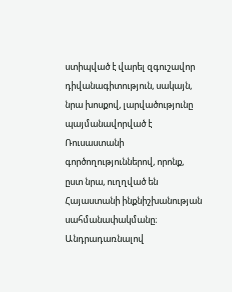ստիպված է վարել զգուշավոր դիվանագիտություն, սակայն, նրա խոսքով, լարվածությունը պայմանավորված է Ռուսաստանի գործողություններով, որոնք, ըստ նրա, ուղղված են Հայաստանի ինքնիշխանության սահմանափակմանը։
Անդրադառնալով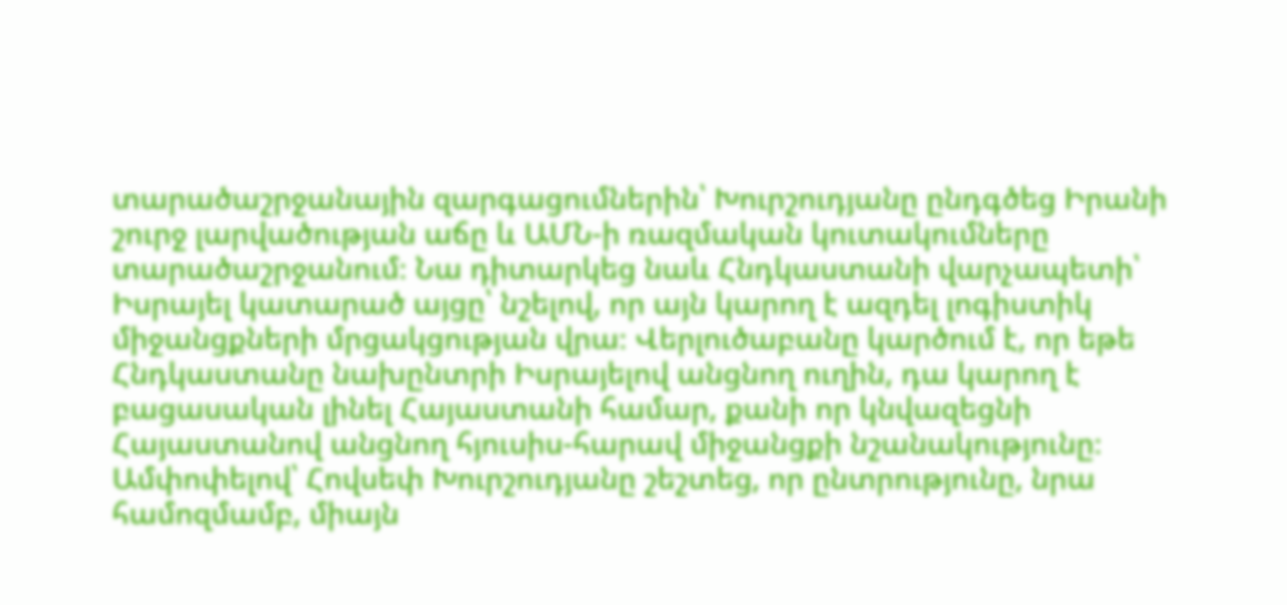տարածաշրջանային զարգացումներին՝ Խուրշուդյանը ընդգծեց Իրանի շուրջ լարվածության աճը և ԱՄՆ‑ի ռազմական կուտակումները տարածաշրջանում։ Նա դիտարկեց նաև Հնդկաստանի վարչապետի՝ Իսրայել կատարած այցը՝ նշելով, որ այն կարող է ազդել լոգիստիկ միջանցքների մրցակցության վրա։ Վերլուծաբանը կարծում է, որ եթե Հնդկաստանը նախընտրի Իսրայելով անցնող ուղին, դա կարող է բացասական լինել Հայաստանի համար, քանի որ կնվազեցնի Հայաստանով անցնող հյուսիս-հարավ միջանցքի նշանակությունը։
Ամփոփելով՝ Հովսեփ Խուրշուդյանը շեշտեց, որ ընտրությունը, նրա համոզմամբ, միայն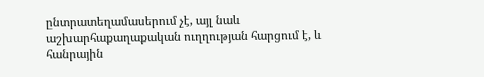ընտրատեղամասերում չէ, այլ նաև աշխարհաքաղաքական ուղղության հարցում է, և հանրային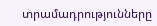տրամադրությունները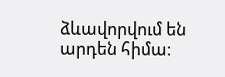ձևավորվում են արդեն հիմա։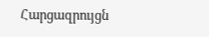Հարցազրույցն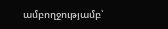ամբողջությամբ՝